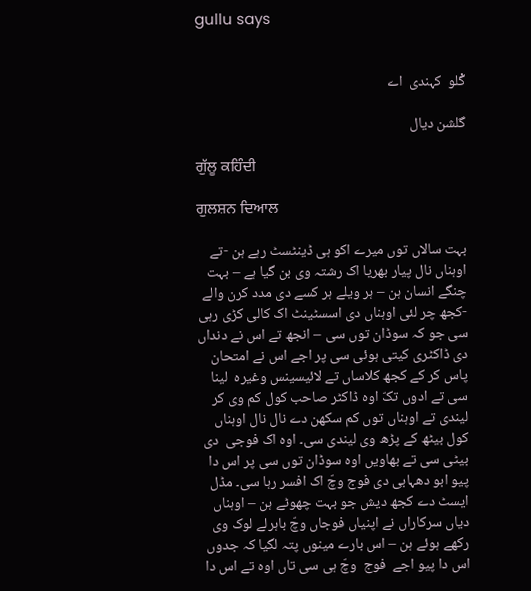gullu says


گْلو  کہندی  اے

گلشن دیال

ਗੁੱਲੂ ਕਹਿੰਦੀ

ਗੁਲਸ਼ਨ ਦਿਆਲ

بہت سالاں توں میرے اکو ہی ڈینٹسٹ رہے ہن -تے اوہناں نال پیار بھریا اک رشتہ وی بن گیا ہے – بہت چنگے انسان ہن – ہر ویلے ہر کسے دی مدد کرن والے -کجھ چر لئی اوہناں دی اسسٹینٹ اک کالی کڑی رہی سی جو کہ سوڈان توں سی – انجھ تے اس نے دنداں دی ڈاکٹری کیتی ہوئی سی پر اجے اس نے امتحان پاس کر کے کجھ کلاساں تے لائیسینس وغیرہ  لینا سی تے ادوں تکّ اوہ ڈاکٹر صاحب کول کم وی کر لیندی تے اوہناں توں کم سکھن دے نال نال اوہناں کول بیٹھ کے پڑھ وی لیندی سی۔ اوہ اک فوجی  دی بیٹی سی تے بھاویں اوہ سوڈان توں سی پر اس دا پیو ابو دھہابی دی فوج وچّ اک افسر رہا سی۔ مڈل ایسٹ دے کجھ دیش جو بہت چھوٹے ہن – اوہناں دیاں سرکاراں نے اپنیاں فوجاں وچّ باہرلے لوک وی رکھے ہوئے ہن – اس بارے مینوں پتہ لگیا کہ جدوں اس دا پیو اجے  فوج  وچّ ہی سی تاں اوہ تے اس دا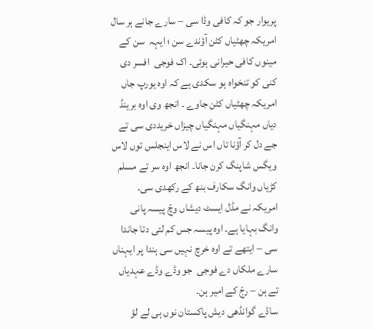پریوار جو کہ کافی وڈا سی – سارے جانے ہر سال امریکہ چھٹیاں کٹن آؤندے سن ؛ ایہہ  سن کے مینوں کافی حیرانی ہوئی۔ اک فوجی  افسر دی کنی کو تنخواہ ہو سکدی ہے کہ اوہ یورپ جاں امریکہ چھٹیاں کٹن جاوے ۔ انجھ وی اوہ برینڈ دیاں مہنگیاں مہنگیاں چیزاں خریددی سی تے جے دل کر آؤنا تاں اس نے لاس اینجلس توں لاس ویگس شاپنگ کرن جانا۔ انجھ اوہ سر تے مسلم کڑیاں وانگ سکارف بنھ کے رکھدی سی۔
امریکہ نے مڈل ایسٹ دیشاں وچّ پیسہ پانی وانگ بہایا ہے۔ اوہ پیسہ جس کم لئی دتا جاندا سی – ایتھے تے اوہ خرچ نہیں سی ہندا پر ایہناں سارے ملکاں دے فوجی  جو وڈے وڈے عہدیاں تے ہن – رجّ کے امیر ہن۔
ساڈے گوانڈھی دیش پاکستان نوں ہی لے لؤ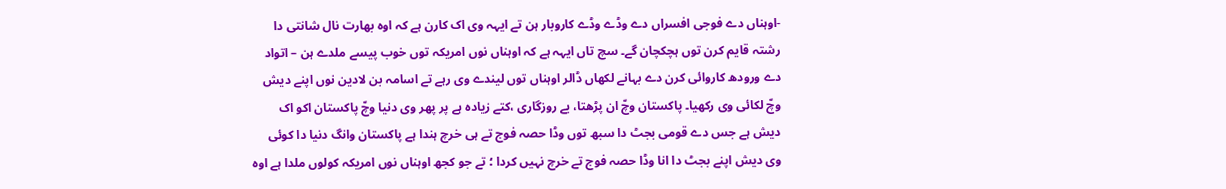-اوہناں دے فوجی افسراں دے وڈے وڈے کاروبار ہن تے ایہہ وی اک کارن ہے کہ اوہ بھارت نال شانتی دا رشتہ قایم کرن توں ہچکچان گے۔ سچ تاں ایہہ ہے کہ اوہناں نوں امریکہ توں خوب پیسے ملدے ہن – اتواد دے ورودھ کاروائی کرن دے بہانے لکھاں ڈالر اوہناں توں لیندے وی رہے تے اسامہ بن لادین نوں اپنے دیش وچّ لکائی وی رکھیا۔ پاکستان وچّ ان پڑھتا، بے روزگاری ،کتے زیادہ ہے پر پھر وی دنیا وچّ پاکستان اکو اک دیش ہے جس دے قومی بجٹ دا سبھ توں وڈا حصہ فوج تے ہی خرچ ہندا ہے پاکستان وانگ دنیا دا کوئی وی دیش اپنے بجٹ دا انا وڈا حصہ فوج تے خرچ نہیں کردا ؛ تے جو کجھ اوہناں نوں امریکہ کولوں ملدا ہے اوہ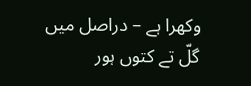وکھرا ہے – دراصل میں گلّ تے کتوں ہور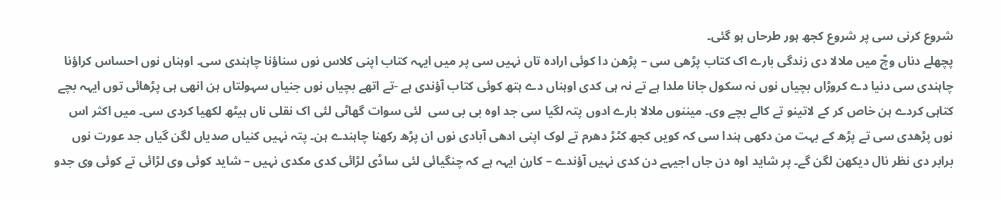شروع کرنی سی پر شروع کجھ ہور طرحاں ہو گئی۔
پچھلے دناں وچّ میں ملالا دی زندگی بارے اک کتاب پڑھی سی – پڑھن دا کوئی ارادہ تاں نہیں سی پر میں ایہہ کتاب اپنی کلاس نوں سناؤنا چاہندی سی۔ اوہناں نوں احساس کراؤنا چاہندی سی دنیا دے کروڑاں بچیاں نوں نہ سکول جانا ملدا ہے تے نہ ہی کدی اوہناں دے ہتھ کوئی کتاب آؤندی ہے -تے اتھے بچیاں نوں جنیاں سہولتاں ہن انھی ہی پڑھائی توں ایہہ بچے کتاہی کردے ہن خاص کر کے لاتینو تے کالے بچے وی۔ میننوں ملالا بارے ادوں پتہ لگیا سی جد اوہ بی بی سی  لئی سوات گھاٹی لئی اک نقلی ناں ہیٹھ لکھیا کردی سی۔ میں اکثر اس نوں پڑھدی سی تے پڑھ کے بہت من دکھی ہندا سی کہ کویں کجھ کٹڑ دھرم تے لوک اپنی ادھی آبادی نوں ان پڑھ رکھنا چاہندے ہن۔ پتہ نہیں کنیاں صدیاں لگن گیاں جد عورت نوں برابر دی نظر نال دیکھن لگن گے۔ پر شاید اوہ دن جاں اجیہے دن کدی نہیں آؤندے – کارن ایہہ ہے کہ چنگیائی لئی ساڈی لڑائی کدی مکدی نہیں – شاید کوئی وی لڑائی تے کوئی وی جدو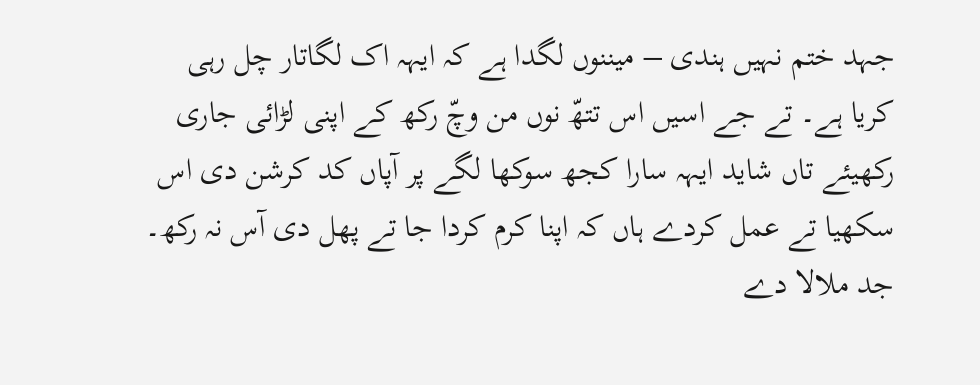جہد ختم نہیں ہندی – میننوں لگدا ہے کہ ایہہ اک لگاتار چل رہی کریا ہے۔ تے جے اسیں اس تتھّ نوں من وچّ رکھ کے اپنی لڑائی جاری رکھیئے تاں شاید ایہہ سارا کجھ سوکھا لگے پر آپاں کد کرشن دی اس سکھیا تے عمل کردے ہاں کہ اپنا کرم کردا جا تے پھل دی آس نہ رکھ۔
جد ملالا دے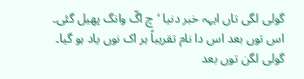گولی لگی تاں ایہہ خبر دنیا ‘چ اگّ وانگ پھیل گئی۔ اس توں بعد اس دا نام تقریباً ہر اک نوں یاد ہو گیا۔ گولی لگن توں بعد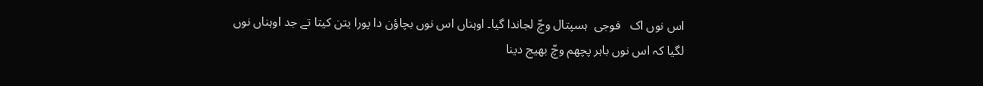اس نوں اک   فوجی  ہسپتال وچّ لجاندا گیا۔ اوہناں اس نوں بچاؤن دا پورا یتن کیتا تے جد اوہناں نوں لگیا کہ اس نوں باہر پچھم وچّ بھیج دینا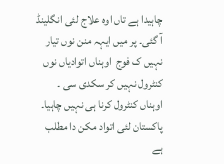چاہیدا ہے تاں اوہ علاج لئی انگلینڈ آ گئی۔ پر میں ایہہ منن نوں تیار نہیں ک فوج  اوہناں اتوادیاں نوں کنٹرول نہیں کر سکدی سی ۔ اوہناں کنٹرول کرنا ہی نہیں چاہیا۔ پاکستان لئی اتواد مکن دا مطلب ہے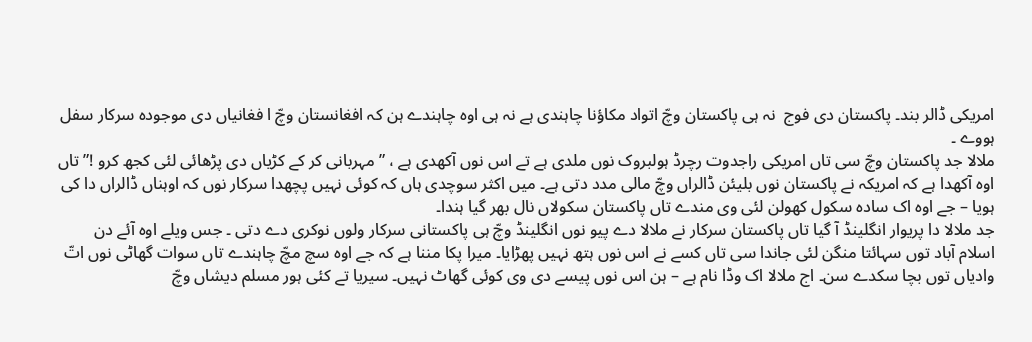امریکی ڈالر بند۔ پاکستان دی فوج  نہ ہی پاکستان وچّ اتواد مکاؤنا چاہندی ہے نہ ہی اوہ چاہندے ہن کہ افغانستان وچّ ا فغانیاں دی موجودہ سرکار سفل ہووے ۔
ملالا جد پاکستان وچّ سی تاں امریکی راجدوت رچرڈ ہولبروک نوں ملدی ہے تے اس نوں آکھدی ہے ، ” مہربانی کر کے کڑیاں دی پڑھائی لئی کجھ کرو !” تاں اوہ آکھدا ہے کہ امریکہ نے پاکستان نوں بلیئن ڈالراں وچّ مالی مدد دتی ہے۔ میں اکثر سوچدی ہاں کہ کوئی نہیں پچھدا سرکار نوں کہ اوہناں ڈالراں دا کی ہویا – جے اوہ اک سادہ سکول کھولن لئی وی مندے تاں پاکستان سکولاں نال بھر گیا ہندا۔
جد ملالا دا پریوار انگلینڈ آ گیا تاں پاکستان سرکار نے ملالا دے پیو نوں انگلینڈ وچّ ہی پاکستانی سرکار ولوں نوکری دے دتی ۔ جس ویلے اوہ آئے دن اسلام آباد توں سہائتا منگن لئی جاندا سی تاں کسے نے اس نوں ہتھ نہیں پھڑایا۔ میرا پکا مننا ہے کہ جے اوہ سچ مچّ چاہندے تاں سوات گھاٹی نوں اتّ وادیاں توں بچا سکدے سن۔ اج ملالا اک وڈا نام ہے – ہن اس نوں پیسے دی وی کوئی گھاٹ نہیں۔ سیریا تے کئی ہور مسلم دیشاں وچّ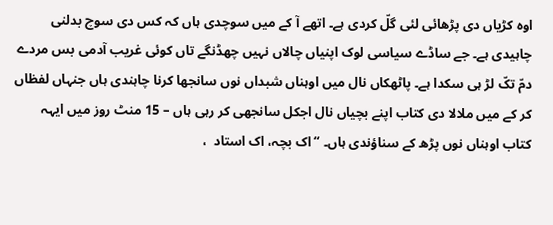اوہ کڑیاں دی پڑھائی لئی گلّ کردی ہے۔ اتھے آ کے میں سوچدی ہاں کہ کس دی سوچ بدلنی چاہیدی ہے۔ جے ساڈے سیاسی لوک اپنیاں چالاں نہیں چھڈنگے تاں کوئی غریب آدمی بس مردے دمّ تکّ لڑ ہی سکدا ہے۔ پاٹھکاں نال میں اوہناں شبداں نوں سانجھا کرنا چاہندی ہاں جنہاں لفظاں کر کے میں ملالا دی کتاب اپنے بچیاں نال اجکل سانجھی کر رہی ہاں – 15 منٹ روز میں ایہہ کتاب اوہناں نوں پڑھ کے سناؤندی ہاں۔ “اک بچہ، اک استاد  ،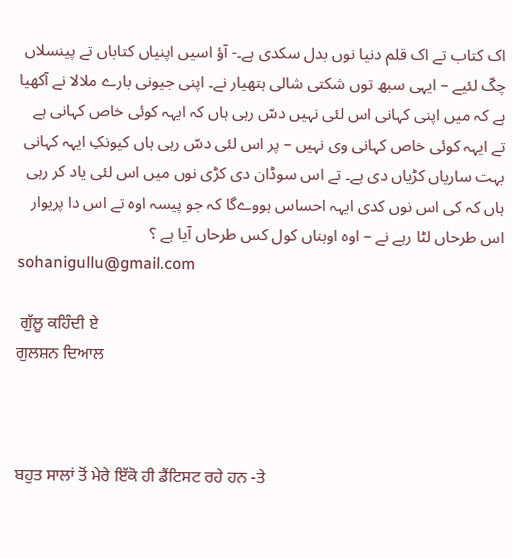اک کتاب تے اک قلم دنیا نوں بدل سکدی ہے۔- آؤ اسیں اپنیاں کتاباں تے پینسلاں چکّ لئیے – ایہی سبھ توں شکتی شالی ہتھیار نے۔ اپنی جیونی بارے ملالا نے آکھیا ہے کہ میں اپنی کہانی اس لئی نہیں دسّ رہی ہاں کہ ایہہ کوئی خاص کہانی ہے تے ایہہ کوئی خاص کہانی وی نہیں – پر اس لئی دسّ رہی ہاں کیونکِ ایہہ کہانی بہت ساریاں کڑیاں دی ہے۔ تے اس سوڈان دی کڑی نوں میں اس لئی یاد کر رہی ہاں کہ کی اس نوں کدی ایہہ احساس ہووےگا کہ جو پیسہ اوہ تے اس دا پریوار اس طرحاں لٹا رہے نے – اوہ اوہناں کول کس طرحاں آیا ہے ؟
sohanigullu@gmail.com

 ਗੁੱਲੂ ਕਹਿੰਦੀ ਏ
ਗੁਲਸ਼ਨ ਦਿਆਲ



ਬਹੁਤ ਸਾਲਾਂ ਤੋਂ ਮੇਰੇ ਇੱਕੋ ਹੀ ਡੈਂਟਿਸਟ ਰਹੇ ਹਨ -ਤੇ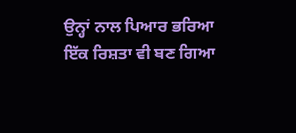ਉਨ੍ਹਾਂ ਨਾਲ ਪਿਆਰ ਭਰਿਆ ਇੱਕ ਰਿਸ਼ਤਾ ਵੀ ਬਣ ਗਿਆ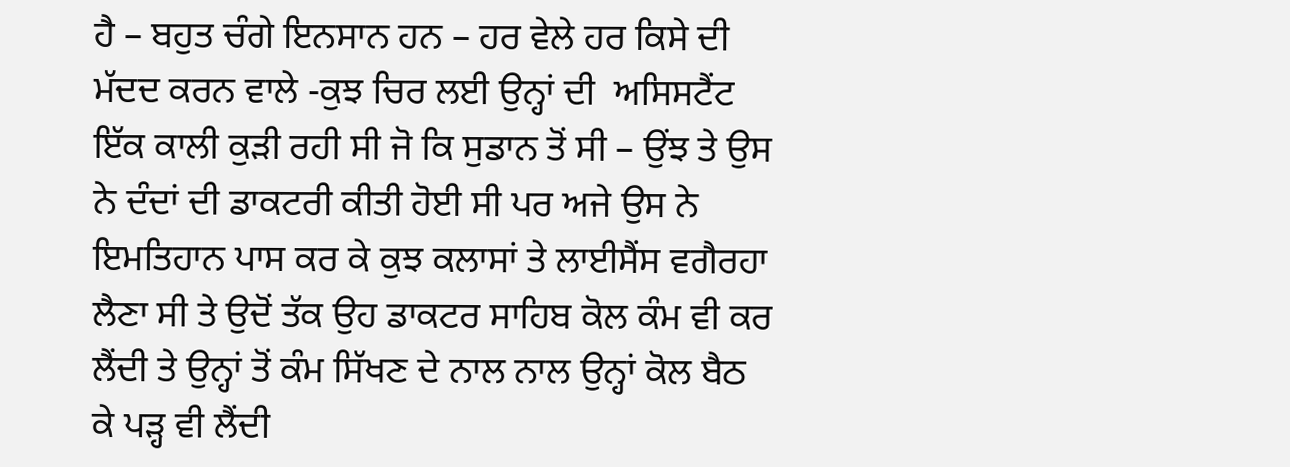ਹੈ – ਬਹੁਤ ਚੰਗੇ ਇਨਸਾਨ ਹਨ – ਹਰ ਵੇਲੇ ਹਰ ਕਿਸੇ ਦੀ ਮੱਦਦ ਕਰਨ ਵਾਲੇ -ਕੁਝ ਚਿਰ ਲਈ ਉਨ੍ਹਾਂ ਦੀ  ਅਸਿਸਟੈਂਟ ਇੱਕ ਕਾਲੀ ਕੁੜੀ ਰਹੀ ਸੀ ਜੋ ਕਿ ਸੁਡਾਨ ਤੋਂ ਸੀ – ਉਂਝ ਤੇ ਉਸ ਨੇ ਦੰਦਾਂ ਦੀ ਡਾਕਟਰੀ ਕੀਤੀ ਹੋਈ ਸੀ ਪਰ ਅਜੇ ਉਸ ਨੇ ਇਮਤਿਹਾਨ ਪਾਸ ਕਰ ਕੇ ਕੁਝ ਕਲਾਸਾਂ ਤੇ ਲਾਈਸੈਂਸ ਵਗੈਰਹਾ ਲੈਣਾ ਸੀ ਤੇ ਉਦੋਂ ਤੱਕ ਉਹ ਡਾਕਟਰ ਸਾਹਿਬ ਕੋਲ ਕੰਮ ਵੀ ਕਰ ਲੈਂਦੀ ਤੇ ਉਨ੍ਹਾਂ ਤੋਂ ਕੰਮ ਸਿੱਖਣ ਦੇ ਨਾਲ ਨਾਲ ਉਨ੍ਹਾਂ ਕੋਲ ਬੈਠ ਕੇ ਪੜ੍ਹ ਵੀ ਲੈਂਦੀ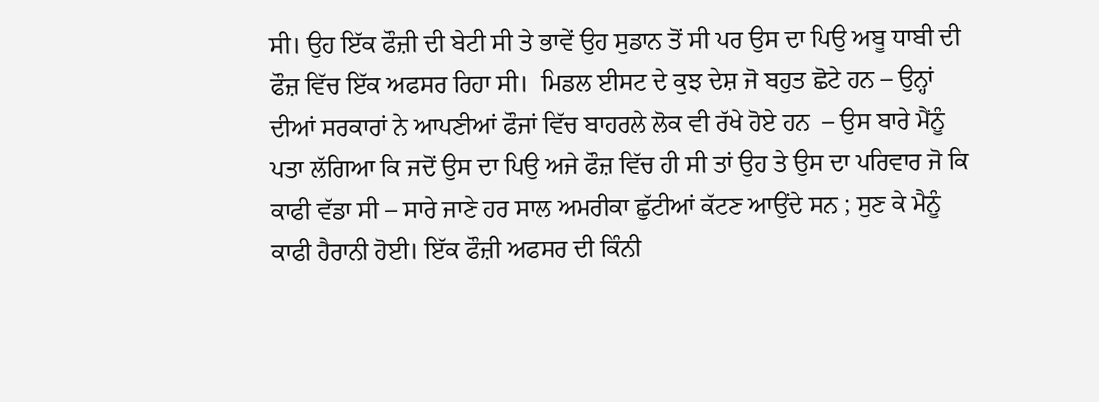ਸੀ। ਉਹ ਇੱਕ ਫੌਜ਼ੀ ਦੀ ਬੇਟੀ ਸੀ ਤੇ ਭਾਵੇਂ ਉਹ ਸੁਡਾਨ ਤੋਂ ਸੀ ਪਰ ਉਸ ਦਾ ਪਿਉ ਅਬੂ ਧਾਬੀ ਦੀ ਫੌਜ਼ ਵਿੱਚ ਇੱਕ ਅਫਸਰ ਰਿਹਾ ਸੀ।  ਮਿਡਲ ਈਸਟ ਦੇ ਕੁਝ ਦੇਸ਼ ਜੋ ਬਹੁਤ ਛੋਟੇ ਹਨ – ਉਨ੍ਹਾਂ ਦੀਆਂ ਸਰਕਾਰਾਂ ਨੇ ਆਪਣੀਆਂ ਫੌਜਾਂ ਵਿੱਚ ਬਾਹਰਲੇ ਲੋਕ ਵੀ ਰੱਖੇ ਹੋਏ ਹਨ  – ਉਸ ਬਾਰੇ ਮੈਂਨੂੰ ਪਤਾ ਲੱਗਿਆ ਕਿ ਜਦੋਂ ਉਸ ਦਾ ਪਿਉ ਅਜੇ ਫੌਜ਼ ਵਿੱਚ ਹੀ ਸੀ ਤਾਂ ਉਹ ਤੇ ਉਸ ਦਾ ਪਰਿਵਾਰ ਜੋ ਕਿ ਕਾਫੀ ਵੱਡਾ ਸੀ – ਸਾਰੇ ਜਾਣੇ ਹਰ ਸਾਲ ਅਮਰੀਕਾ ਛੁੱਟੀਆਂ ਕੱਟਣ ਆਉਂਦੇ ਸਨ ; ਸੁਣ ਕੇ ਮੈਨੂੰ ਕਾਫੀ ਹੈਰਾਨੀ ਹੋਈ। ਇੱਕ ਫੌਜ਼ੀ ਅਫਸਰ ਦੀ ਕਿੰਨੀ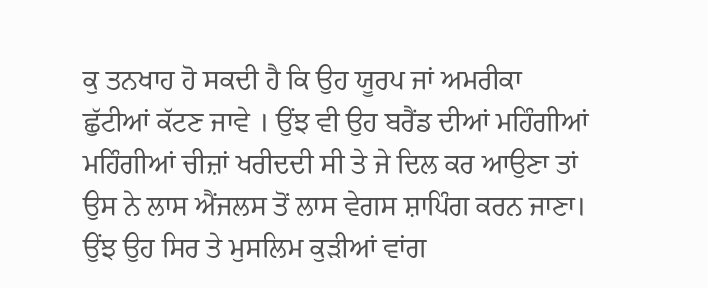ਕੁ ਤਨਖਾਹ ਹੋ ਸਕਦੀ ਹੈ ਕਿ ਉਹ ਯੂਰਪ ਜਾਂ ਅਮਰੀਕਾ ਛੁੱਟੀਆਂ ਕੱਟਣ ਜਾਵੇ । ਉਂਝ ਵੀ ਉਹ ਬਰੈਂਡ ਦੀਆਂ ਮਹਿੰਗੀਆਂ ਮਹਿੰਗੀਆਂ ਚੀਜ਼ਾਂ ਖਰੀਦਦੀ ਸੀ ਤੇ ਜੇ ਦਿਲ ਕਰ ਆਉਣਾ ਤਾਂ ਉਸ ਨੇ ਲਾਸ ਐਂਜਲਸ ਤੋਂ ਲਾਸ ਵੇਗਸ ਸ਼ਾਪਿੰਗ ਕਰਨ ਜਾਣਾ। ਉਂਝ ਉਹ ਸਿਰ ਤੇ ਮੁਸਲਿਮ ਕੁੜੀਆਂ ਵਾਂਗ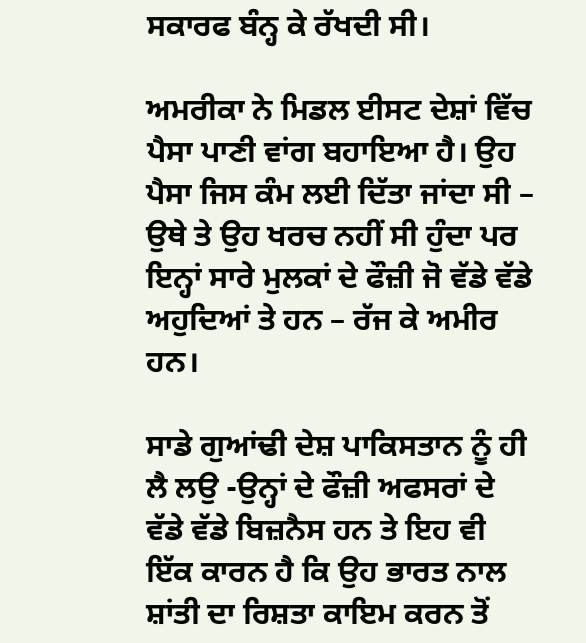ਸਕਾਰਫ ਬੰਨ੍ਹ ਕੇ ਰੱਖਦੀ ਸੀ।

ਅਮਰੀਕਾ ਨੇ ਮਿਡਲ ਈਸਟ ਦੇਸ਼ਾਂ ਵਿੱਚ ਪੈਸਾ ਪਾਣੀ ਵਾਂਗ ਬਹਾਇਆ ਹੈ। ਉਹ ਪੈਸਾ ਜਿਸ ਕੰਮ ਲਈ ਦਿੱਤਾ ਜਾਂਦਾ ਸੀ – ਉਥੇ ਤੇ ਉਹ ਖਰਚ ਨਹੀਂ ਸੀ ਹੁੰਦਾ ਪਰ ਇਨ੍ਹਾਂ ਸਾਰੇ ਮੁਲਕਾਂ ਦੇ ਫੌਜ਼ੀ ਜੋ ਵੱਡੇ ਵੱਡੇ ਅਹੁਦਿਆਂ ਤੇ ਹਨ – ਰੱਜ ਕੇ ਅਮੀਰ ਹਨ।

ਸਾਡੇ ਗੁਆਂਢੀ ਦੇਸ਼ ਪਾਕਿਸਤਾਨ ਨੂੰ ਹੀ ਲੈ ਲਉ -ਉਨ੍ਹਾਂ ਦੇ ਫੌਜ਼ੀ ਅਫਸਰਾਂ ਦੇ ਵੱਡੇ ਵੱਡੇ ਬਿਜ਼ਨੈਸ ਹਨ ਤੇ ਇਹ ਵੀ ਇੱਕ ਕਾਰਨ ਹੈ ਕਿ ਉਹ ਭਾਰਤ ਨਾਲ ਸ਼ਾਂਤੀ ਦਾ ਰਿਸ਼ਤਾ ਕਾਇਮ ਕਰਨ ਤੋਂ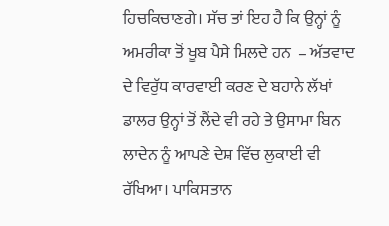ਹਿਚਕਿਚਾਣਗੇ। ਸੱਚ ਤਾਂ ਇਹ ਹੈ ਕਿ ਉਨ੍ਹਾਂ ਨੂੰ ਅਮਰੀਕਾ ਤੋਂ ਖੂਬ ਪੈਸੇ ਮਿਲਦੇ ਹਨ  – ਅੱਤਵਾਦ ਦੇ ਵਿਰੁੱਧ ਕਾਰਵਾਈ ਕਰਣ ਦੇ ਬਹਾਨੇ ਲੱਖਾਂ ਡਾਲਰ ਉਨ੍ਹਾਂ ਤੋਂ ਲੈਂਦੇ ਵੀ ਰਹੇ ਤੇ ਉਸਾਮਾ ਬਿਨ ਲਾਦੇਨ ਨੂੰ ਆਪਣੇ ਦੇਸ਼ ਵਿੱਚ ਲੁਕਾਈ ਵੀ ਰੱਖਿਆ। ਪਾਕਿਸਤਾਨ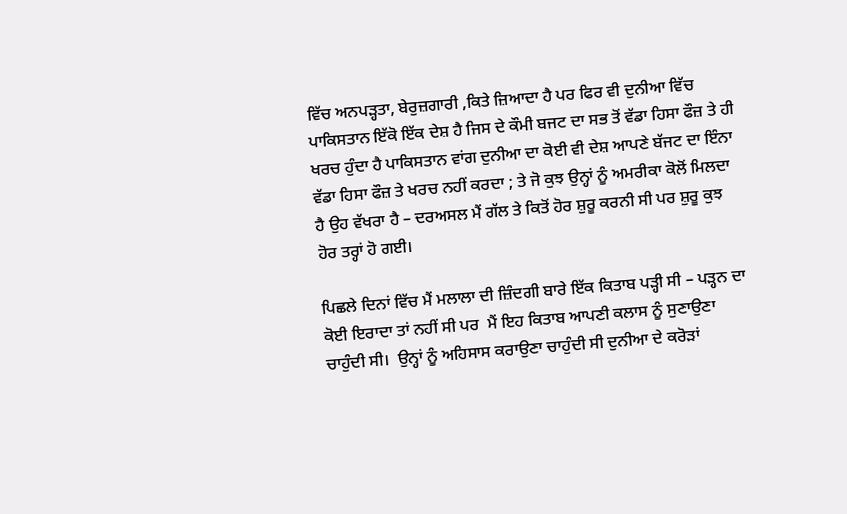ਵਿੱਚ ਅਨਪੜ੍ਹਤਾ, ਬੇਰੁਜ਼ਗਾਰੀ ,ਕਿਤੇ ਜ਼ਿਆਦਾ ਹੈ ਪਰ ਫਿਰ ਵੀ ਦੁਨੀਆ ਵਿੱਚ ਪਾਕਿਸਤਾਨ ਇੱਕੋ ਇੱਕ ਦੇਸ਼ ਹੈ ਜਿਸ ਦੇ ਕੌਮੀ ਬਜਟ ਦਾ ਸਭ ਤੋਂ ਵੱਡਾ ਹਿਸਾ ਫੌਜ਼ ਤੇ ਹੀ ਖਰਚ ਹੁੰਦਾ ਹੈ ਪਾਕਿਸਤਾਨ ਵਾਂਗ ਦੁਨੀਆ ਦਾ ਕੋਈ ਵੀ ਦੇਸ਼ ਆਪਣੇ ਬੱਜਟ ਦਾ ਇੰਨਾ ਵੱਡਾ ਹਿਸਾ ਫੌਜ਼ ਤੇ ਖਰਚ ਨਹੀਂ ਕਰਦਾ ; ਤੇ ਜੋ ਕੁਝ ਉਨ੍ਹਾਂ ਨੂੰ ਅਮਰੀਕਾ ਕੋਲੋਂ ਮਿਲਦਾ ਹੈ ਉਹ ਵੱਖਰਾ ਹੈ – ਦਰਅਸਲ ਮੈਂ ਗੱਲ ਤੇ ਕਿਤੋਂ ਹੋਰ ਸ਼ੁਰੂ ਕਰਨੀ ਸੀ ਪਰ ਸ਼ੁਰੂ ਕੁਝ ਹੋਰ ਤਰ੍ਹਾਂ ਹੋ ਗਈ।

ਪਿਛਲੇ ਦਿਨਾਂ ਵਿੱਚ ਮੈਂ ਮਲਾਲਾ ਦੀ ਜ਼ਿੰਦਗੀ ਬਾਰੇ ਇੱਕ ਕਿਤਾਬ ਪੜ੍ਹੀ ਸੀ – ਪੜ੍ਹਨ ਦਾ ਕੋਈ ਇਰਾਦਾ ਤਾਂ ਨਹੀਂ ਸੀ ਪਰ  ਮੈਂ ਇਹ ਕਿਤਾਬ ਆਪਣੀ ਕਲਾਸ ਨੂੰ ਸੁਣਾਉਣਾ ਚਾਹੁੰਦੀ ਸੀ।  ਉਨ੍ਹਾਂ ਨੂੰ ਅਹਿਸਾਸ ਕਰਾਉਣਾ ਚਾਹੁੰਦੀ ਸੀ ਦੁਨੀਆ ਦੇ ਕਰੋੜਾਂ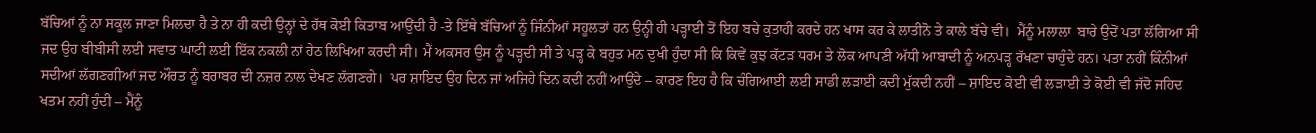ਬੱਚਿਆਂ ਨੂੰ ਨਾ ਸਕੂਲ ਜਾਣਾ ਮਿਲਦਾ ਹੈ ਤੇ ਨਾ ਹੀ ਕਦੀ ਉਨ੍ਹਾਂ ਦੇ ਹੱਥ ਕੋਈ ਕਿਤਾਬ ਆਉਂਦੀ ਹੈ -ਤੇ ਇੱਥੇ ਬੱਚਿਆਂ ਨੂੰ ਜਿੰਨੀਆਂ ਸਹੂਲਤਾਂ ਹਨ ਉਨ੍ਹੀ ਹੀ ਪੜ੍ਹਾਈ ਤੋਂ ਇਹ ਬਚੇ ਕੁਤਾਹੀ ਕਰਦੇ ਹਨ ਖਾਸ ਕਰ ਕੇ ਲਾਤੀਨੋ ਤੇ ਕਾਲੇ ਬੱਚੇ ਵੀ।  ਮੈਂਨੂੰ ਮਲਾਲਾ  ਬਾਰੇ ਉਦੋਂ ਪਤਾ ਲੱਗਿਆ ਸੀ ਜਦ ਉਹ ਬੀਬੀਸੀ ਲਈ ਸਵਾਤ ਘਾਟੀ ਲਈ ਇੱਕ ਨਕਲੀ ਨਾਂ ਹੇਠ ਲਿਖਿਆ ਕਰਦੀ ਸੀ। ਮੈਂ ਅਕਸਰ ਉਸ ਨੂੰ ਪੜ੍ਹਦੀ ਸੀ ਤੇ ਪੜ੍ਹ ਕੇ ਬਹੁਤ ਮਨ ਦੁਖੀ ਹੁੰਦਾ ਸੀ ਕਿ ਕਿਵੇਂ ਕੁਝ ਕੱਟੜ ਧਰਮ ਤੇ ਲੋਕ ਆਪਣੀ ਅੱਧੀ ਆਬਾਦੀ ਨੂੰ ਅਨਪੜ੍ਹ ਰੱਖਣਾ ਚਾਹੁੰਦੇ ਹਨ। ਪਤਾ ਨਹੀਂ ਕਿੰਨੀਆਂ ਸਦੀਆਂ ਲੱਗਣਗੀਆਂ ਜਦ ਔਰਤ ਨੂੰ ਬਰਾਬਰ ਦੀ ਨਜ਼ਰ ਨਾਲ ਦੇਖਣ ਲੱਗਣਗੇ।  ਪਰ ਸ਼ਾਇਦ ਉਹ ਦਿਨ ਜਾਂ ਅਜਿਹੇ ਦਿਨ ਕਦੀ ਨਹੀਂ ਆਉਂਦੇ – ਕਾਰਣ ਇਹ ਹੈ ਕਿ ਚੰਗਿਆਈ ਲਈ ਸਾਡੀ ਲੜਾਈ ਕਦੀ ਮੁੱਕਦੀ ਨਹੀਂ – ਸ਼ਾਇਦ ਕੋਈ ਵੀ ਲੜਾਈ ਤੇ ਕੋਈ ਵੀ ਜੱਦੋ ਜਹਿਦ ਖਤਮ ਨਹੀਂ ਹੁੰਦੀ – ਮੈਂਨੂੰ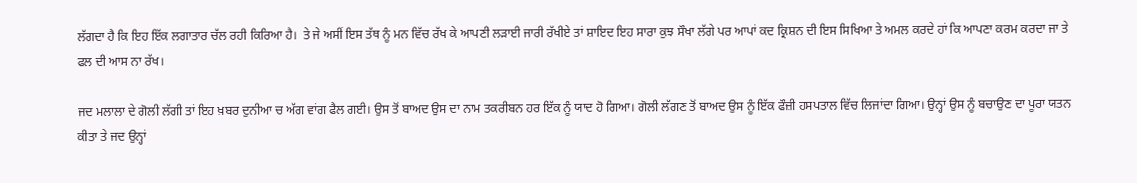ਲੱਗਦਾ ਹੈ ਕਿ ਇਹ ਇੱਕ ਲਗਾਤਾਰ ਚੱਲ ਰਹੀ ਕਿਰਿਆ ਹੈ।  ਤੇ ਜੇ ਅਸੀਂ ਇਸ ਤੱਥ ਨੂੰ ਮਨ ਵਿੱਚ ਰੱਖ ਕੇ ਆਪਣੀ ਲੜਾਈ ਜਾਰੀ ਰੱਖੀਏ ਤਾਂ ਸ਼ਾਇਦ ਇਹ ਸਾਰਾ ਕੁਝ ਸੌਖਾ ਲੱਗੇ ਪਰ ਆਪਾਂ ਕਦ ਕ੍ਰਿਸ਼ਨ ਦੀ ਇਸ ਸਿਖਿਆ ਤੇ ਅਮਲ ਕਰਦੇ ਹਾਂ ਕਿ ਆਪਣਾ ਕਰਮ ਕਰਦਾ ਜਾ ਤੇ ਫਲ ਦੀ ਆਸ ਨਾ ਰੱਖ।

ਜਦ ਮਲਾਲਾ ਦੇ ਗੋਲੀ ਲੱਗੀ ਤਾਂ ਇਹ ਖ਼ਬਰ ਦੁਨੀਆ ਚ ਅੱਗ ਵਾਂਗ ਫੈਲ ਗਈ। ਉਸ ਤੋਂ ਬਾਅਦ ਉਸ ਦਾ ਨਾਮ ਤਕਰੀਬਨ ਹਰ ਇੱਕ ਨੂੰ ਯਾਦ ਹੋ ਗਿਆ। ਗੋਲੀ ਲੱਗਣ ਤੋਂ ਬਾਅਦ ਉਸ ਨੂੰ ਇੱਕ ਫੌਜ਼ੀ ਹਸਪਤਾਲ ਵਿੱਚ ਲਿਜਾਂਦਾ ਗਿਆ। ਉਨ੍ਹਾਂ ਉਸ ਨੂੰ ਬਚਾਉਣ ਦਾ ਪੂਰਾ ਯਤਨ ਕੀਤਾ ਤੇ ਜਦ ਉਨ੍ਹਾਂ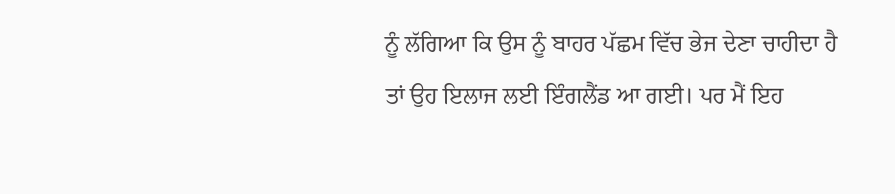ਨੂੰ ਲੱਗਿਆ ਕਿ ਉਸ ਨੂੰ ਬਾਹਰ ਪੱਛਮ ਵਿੱਚ ਭੇਜ ਦੇਣਾ ਚਾਹੀਦਾ ਹੈ ਤਾਂ ਉਹ ਇਲਾਜ ਲਈ ਇੰਗਲੈਂਡ ਆ ਗਈ। ਪਰ ਮੈਂ ਇਹ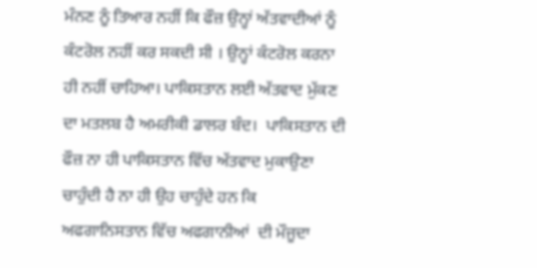ਮੰਨਣ ਨੂੰ ਤਿਆਰ ਨਹੀਂ ਕਿ ਫੌਜ਼ ਉਨ੍ਹਾਂ ਅੱਤਵਾਦੀਆਂ ਨੂੰ  ਕੰਟਰੋਲ ਨਹੀਂ ਕਰ ਸਕਦੀ ਸੀ । ਉਨ੍ਹਾਂ ਕੰਟਰੋਲ ਕਰਨਾ ਹੀ ਨਹੀਂ ਚਾਹਿਆ। ਪਾਕਿਸਤਾਨ ਲਈ ਅੱਤਵਾਦ ਮੁੱਕਣ ਦਾ ਮਤਲਬ ਹੈ ਅਮਰੀਕੀ ਡਾਲਰ ਬੰਦ।  ਪਾਕਿਸਤਾਨ ਦੀ ਫੌਜ਼ ਨਾ ਹੀ ਪਾਕਿਸਤਾਨ ਵਿੱਚ ਅੱਤਵਾਦ ਮੁਕਾਉਣਾ ਚਾਹੁੰਦੀ ਹੈ ਨਾ ਹੀ ਉਹ ਚਾਹੁੰਦੇ ਹਨ ਕਿ ਅਫਗਾਨਿਸਤਾਨ ਵਿੱਚ ਅਫਗਾਨੀਆਂ  ਦੀ ਮੌਜੂਦਾ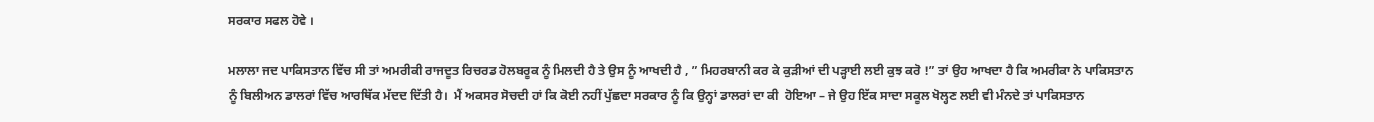ਸਰਕਾਰ ਸਫਲ ਹੋਵੇ ।

ਮਲਾਲਾ ਜਦ ਪਾਕਿਸਤਾਨ ਵਿੱਚ ਸੀ ਤਾਂ ਅਮਰੀਕੀ ਰਾਜਦੂਤ ਰਿਚਰਡ ਹੋਲਬਰੂਕ ਨੂੰ ਮਿਲਦੀ ਹੈ ਤੇ ਉਸ ਨੂੰ ਆਖਦੀ ਹੈ , ” ਮਿਹਰਬਾਨੀ ਕਰ ਕੇ ਕੁੜੀਆਂ ਦੀ ਪੜ੍ਹਾਈ ਲਈ ਕੁਝ ਕਰੋ !” ਤਾਂ ਉਹ ਆਖਦਾ ਹੈ ਕਿ ਅਮਰੀਕਾ ਨੇ ਪਾਕਿਸਤਾਨ ਨੂੰ ਬਿਲੀਅਨ ਡਾਲਰਾਂ ਵਿੱਚ ਆਰਥਿੱਕ ਮੱਦਦ ਦਿੱਤੀ ਹੈ।  ਮੈਂ ਅਕਸਰ ਸੋਚਦੀ ਹਾਂ ਕਿ ਕੋਈ ਨਹੀਂ ਪੁੱਛਦਾ ਸਰਕਾਰ ਨੂੰ ਕਿ ਉਨ੍ਹਾਂ ਡਾਲਰਾਂ ਦਾ ਕੀ  ਹੋਇਆ – ਜੇ ਉਹ ਇੱਕ ਸਾਦਾ ਸਕੂਲ ਖੋਲ੍ਹਣ ਲਈ ਵੀ ਮੰਨਦੇ ਤਾਂ ਪਾਕਿਸਤਾਨ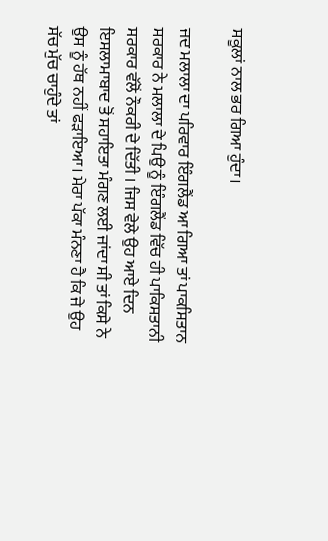ਸਕੂਲਾਂ ਨਾਲ ਭਰ ਗਿਆ ਹੁੰਦਾ।

ਜਦ ਮਲਾਲਾ ਦਾ ਪਰਿਵਾਰ ਇੰਗਲੈਂਡ ਆ ਗਿਆ ਤਾਂ ਪਾਕਸਿਤਾਨ ਸਰਕਾਰ ਨੇ ਮਲਾਲਾ ਦੇ ਪਿਉ ਨੂੰ ਇੰਗਲੈਂਡ ਵਿੱਚ ਹੀ ਪਾਕਿਸਤਾਨੀ ਸਰਕਾਰ ਵੱਲੋਂ ਨੌਕਰੀ ਦੇ ਦਿੱਤੀ । ਜਿਸ ਵੇਲੇ ਉਹ ਆਏ ਦਿਨ ਇਸਲਾਮਾਬਾਦ ਤੋਂ ਸਹਾਇਤਾ ਮੰਗਣ ਲਈ ਜਾਂਦਾ ਸੀ ਤਾਂ ਕਿਸੇ ਨੇ ਉਸ ਨੂੰ ਹੱਥ ਨਹੀਂ ਫੜਾਇਆ। ਮੇਰਾ ਪੱਕਾ ਮੰਨਣਾ ਹੈ ਕਿ ਜੇ ਉਹ ਸੱਚ ਮੁੱਚ ਚਾਹੁੰਦੇ ਤਾਂ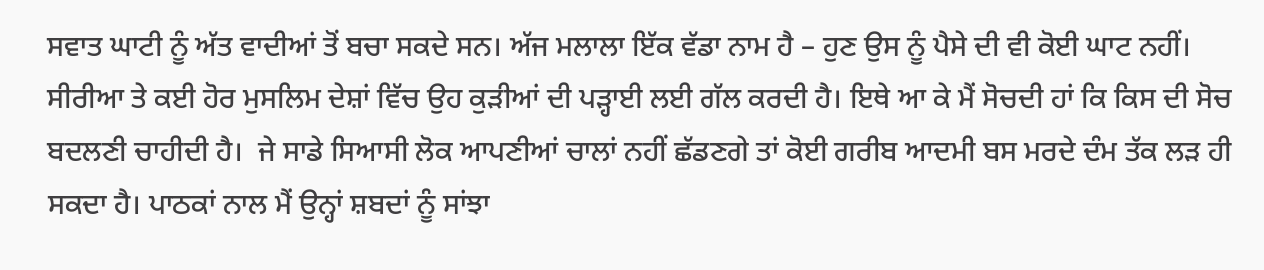ਸਵਾਤ ਘਾਟੀ ਨੂੰ ਅੱਤ ਵਾਦੀਆਂ ਤੋਂ ਬਚਾ ਸਕਦੇ ਸਨ। ਅੱਜ ਮਲਾਲਾ ਇੱਕ ਵੱਡਾ ਨਾਮ ਹੈ – ਹੁਣ ਉਸ ਨੂੰ ਪੈਸੇ ਦੀ ਵੀ ਕੋਈ ਘਾਟ ਨਹੀਂ। ਸੀਰੀਆ ਤੇ ਕਈ ਹੋਰ ਮੁਸਲਿਮ ਦੇਸ਼ਾਂ ਵਿੱਚ ਉਹ ਕੁੜੀਆਂ ਦੀ ਪੜ੍ਹਾਈ ਲਈ ਗੱਲ ਕਰਦੀ ਹੈ। ਇਥੇ ਆ ਕੇ ਮੈਂ ਸੋਚਦੀ ਹਾਂ ਕਿ ਕਿਸ ਦੀ ਸੋਚ ਬਦਲਣੀ ਚਾਹੀਦੀ ਹੈ।  ਜੇ ਸਾਡੇ ਸਿਆਸੀ ਲੋਕ ਆਪਣੀਆਂ ਚਾਲਾਂ ਨਹੀਂ ਛੱਡਣਗੇ ਤਾਂ ਕੋਈ ਗਰੀਬ ਆਦਮੀ ਬਸ ਮਰਦੇ ਦੰਮ ਤੱਕ ਲੜ ਹੀ ਸਕਦਾ ਹੈ। ਪਾਠਕਾਂ ਨਾਲ ਮੈਂ ਉਨ੍ਹਾਂ ਸ਼ਬਦਾਂ ਨੂੰ ਸਾਂਝਾ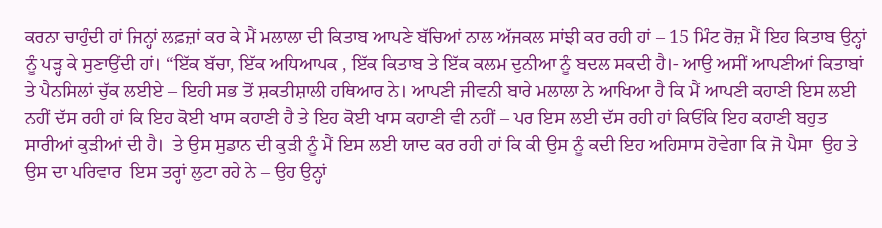ਕਰਨਾ ਚਾਹੁੰਦੀ ਹਾਂ ਜਿਨ੍ਹਾਂ ਲਫ਼ਜ਼ਾਂ ਕਰ ਕੇ ਮੈਂ ਮਲਾਲਾ ਦੀ ਕਿਤਾਬ ਆਪਣੇ ਬੱਚਿਆਂ ਨਾਲ ਅੱਜਕਲ ਸਾਂਝੀ ਕਰ ਰਹੀ ਹਾਂ – 15 ਮਿੰਟ ਰੋਜ਼ ਮੈਂ ਇਹ ਕਿਤਾਬ ਉਨ੍ਹਾਂ ਨੂੰ ਪੜ੍ਹ ਕੇ ਸੁਣਾਉਂਦੀ ਹਾਂ। “ਇੱਕ ਬੱਚਾ, ਇੱਕ ਅਧਿਆਪਕ , ਇੱਕ ਕਿਤਾਬ ਤੇ ਇੱਕ ਕਲਮ ਦੁਨੀਆ ਨੂੰ ਬਦਲ ਸਕਦੀ ਹੈ।- ਆਉ ਅਸੀਂ ਆਪਣੀਆਂ ਕਿਤਾਬਾਂ ਤੇ ਪੈਨਸਿਲਾਂ ਚੁੱਕ ਲਈਏ – ਇਹੀ ਸਭ ਤੋਂ ਸ਼ਕਤੀਸ਼ਾਲੀ ਹਥਿਆਰ ਨੇ। ਆਪਣੀ ਜੀਵਨੀ ਬਾਰੇ ਮਲਾਲਾ ਨੇ ਆਖਿਆ ਹੈ ਕਿ ਮੈਂ ਆਪਣੀ ਕਹਾਣੀ ਇਸ ਲਈ ਨਹੀਂ ਦੱਸ ਰਹੀ ਹਾਂ ਕਿ ਇਹ ਕੋਈ ਖਾਸ ਕਹਾਣੀ ਹੈ ਤੇ ਇਹ ਕੋਈ ਖਾਸ ਕਹਾਣੀ ਵੀ ਨਹੀਂ – ਪਰ ਇਸ ਲਈ ਦੱਸ ਰਹੀ ਹਾਂ ਕਿਓਂਕਿ ਇਹ ਕਹਾਣੀ ਬਹੁਤ ਸਾਰੀਆਂ ਕੁੜੀਆਂ ਦੀ ਹੈ।  ਤੇ ਉਸ ਸੁਡਾਨ ਦੀ ਕੁੜੀ ਨੂੰ ਮੈਂ ਇਸ ਲਈ ਯਾਦ ਕਰ ਰਹੀ ਹਾਂ ਕਿ ਕੀ ਉਸ ਨੂੰ ਕਦੀ ਇਹ ਅਹਿਸਾਸ ਹੋਵੇਗਾ ਕਿ ਜੋ ਪੈਸਾ  ਉਹ ਤੇ ਉਸ ਦਾ ਪਰਿਵਾਰ  ਇਸ ਤਰ੍ਹਾਂ ਲੁਟਾ ਰਹੇ ਨੇ – ਉਹ ਉਨ੍ਹਾਂ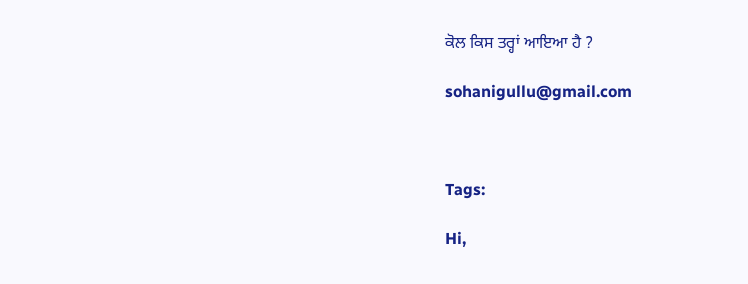ਕੋਲ ਕਿਸ ਤਰ੍ਹਾਂ ਆਇਆ ਹੈ ?

sohanigullu@gmail.com



Tags:

Hi,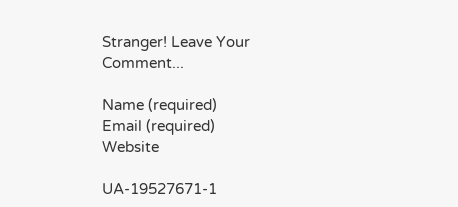Stranger! Leave Your Comment...

Name (required)
Email (required)
Website

UA-19527671-1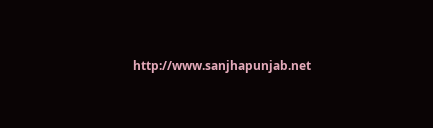http://www.sanjhapunjab.net